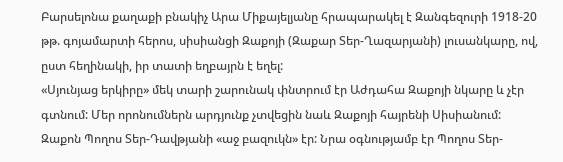Բարսելոնա քաղաքի բնակիչ Արա Միքայելյանը հրապարակել է Զանգեզուրի 1918-20 թթ. գոյամարտի հերոս, սիսիանցի Զաքոյի (Զաքար Տեր-Ղազարյանի) լուսանկարը, ով, ըստ հեղինակի, իր տատի եղբայրն է եղել:
«Սյունյաց երկիրը» մեկ տարի շարունակ փնտրում էր Աժդահա Զաքոյի նկարը և չէր գտնում: Մեր որոնումներն արդյունք չտվեցին նաև Զաքոյի հայրենի Սիսիանում:
Զաքոն Պողոս Տեր-Դավթյանի «աջ բազուկն» էր: Նրա օգնությամբ էր Պողոս Տեր-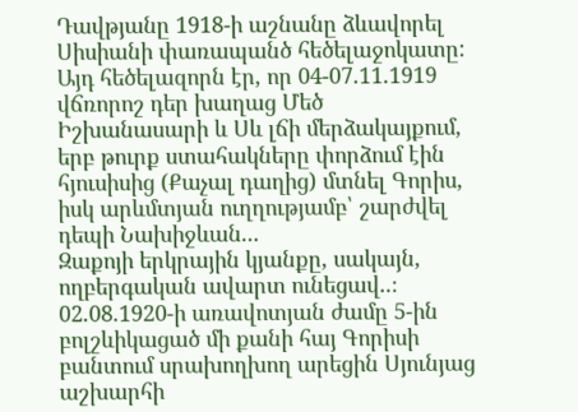Դավթյանը 1918-ի աշնանը ձևավորել Սիսիանի փառապանծ հեծելաջոկատը: Այդ հեծելազորն էր, որ 04-07.11.1919 վճռորոշ դեր խաղաց Մեծ Իշխանասարի և Սև լճի մերձակայքում, երբ թուրք ստահակները փորձում էին հյուսիսից (Քաչալ դաղից) մտնել Գորիս, իսկ արևմտյան ուղղությամբ՝ շարժվել դեպի Նախիջևան...
Զաքոյի երկրային կյանքը, սակայն, ողբերգական ավարտ ունեցավ..։ 02.08.1920-ի առավոտյան ժամը 5-ին բոլշևիկացած մի քանի հայ Գորիսի բանտում սրախողխող արեցին Սյունյաց աշխարհի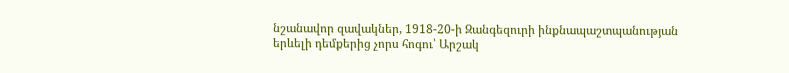նշանավոր զավակներ, 1918-20-ի Զանգեզուրի ինքնապաշտպանության երևելի դեմքերից չորս հոգու՝ Արշակ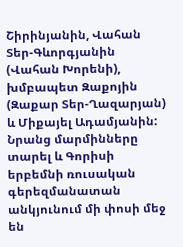Շիրինյանին, Վահան Տեր-Գևորգյանին (Վահան Խորենի), խմբապետ Զաքոյին (Զաքար Տեր-Ղազարյան) և Միքայել Ադամյանին: Նրանց մարմինները տարել և Գորիսի երբեմնի ռուսական գերեզմանատան անկյունում մի փոսի մեջ են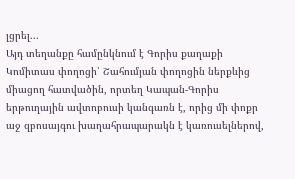լցրել...
Այդ տեղանքը համընկնում է Գորիս քաղաքի Կոմիտաս փողոցի՝ Շահումյան փողոցին ներքևից միացող հատվածին, որտեղ Կապան-Գորիս երթուղային ավտոբուսի կանգառն է, որից մի փոքր աջ զբոսայգու խաղահրապարակն է կառուսելներով,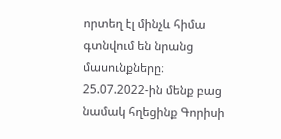որտեղ էլ մինչև հիմա գտնվում են նրանց մասունքները։
25.07.2022-ին մենք բաց նամակ հղեցինք Գորիսի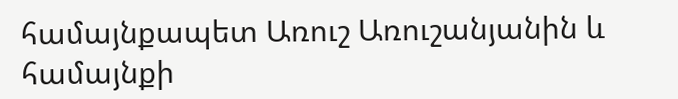համայնքապետ Առուշ Առուշանյանին և համայնքի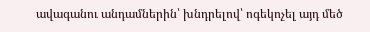ավագանու անդամներին՝ խնդրելով՝ ոգեկոչել այդ մեծ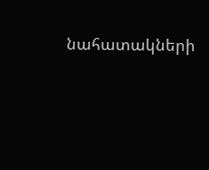նահատակների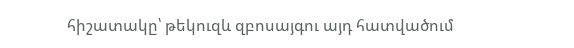հիշատակը՝ թեկուզև զբոսայգու այդ հատվածում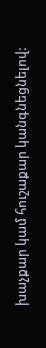խաչքար կամ հուշաքար կանգնեցնելով: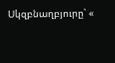Սկզբնաղբյուրը՝ «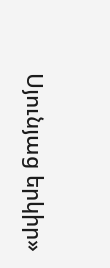Սյունյաց երկիր»